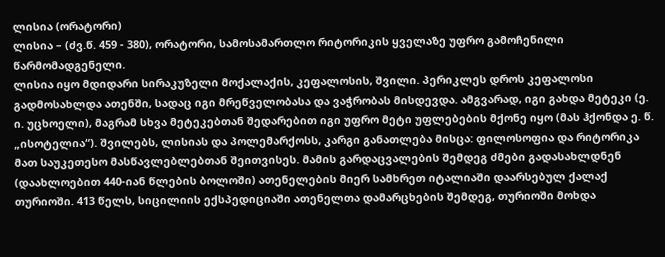ლისია (ორატორი)
ლისია – (ძვ.წ. 459 - 380), ორატორი, სამოსამართლო რიტორიკის ყველაზე უფრო გამოჩენილი წარმომადგენელი.
ლისია იყო მდიდარი სირაკუზელი მოქალაქის, კეფალოსის, შვილი. პერიკლეს დროს კეფალოსი გადმოსახლდა ათენში, სადაც იგი მრეწველობასა და ვაჭრობას მისდევდა. ამგვარად, იგი გახდა მეტეკი (ე. ი. უცხოელი), მაგრამ სხვა მეტეკებთან შედარებით იგი უფრო მეტი უფლებების მქონე იყო (მას ჰქონდა ე. წ. „ისოტელია“). შვილებს, ლისიას და პოლემარქოსს, კარგი განათლება მისცა: ფილოსოფია და რიტორიკა მათ საუკეთესო მასწავლებლებთან შეითვისეს. მამის გარდაცვალების შემდეგ ძმები გადასახლდნენ (დაახლოებით 440-იან წლების ბოლოში) ათენელების მიერ სამხრეთ იტალიაში დაარსებულ ქალაქ თურიოში. 413 წელს, სიცილიის ექსპედიციაში ათენელთა დამარცხების შემდეგ, თურიოში მოხდა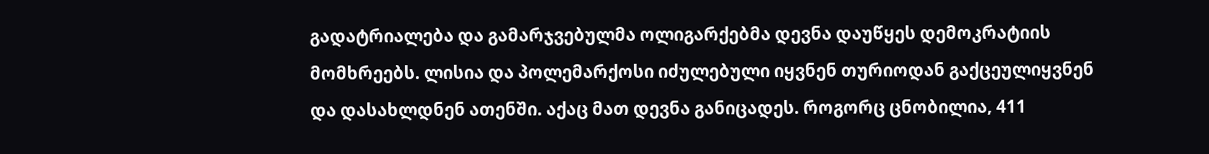გადატრიალება და გამარჯვებულმა ოლიგარქებმა დევნა დაუწყეს დემოკრატიის მომხრეებს. ლისია და პოლემარქოსი იძულებული იყვნენ თურიოდან გაქცეულიყვნენ და დასახლდნენ ათენში. აქაც მათ დევნა განიცადეს. როგორც ცნობილია, 411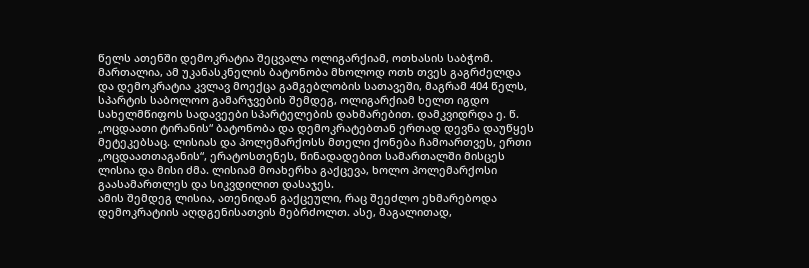წელს ათენში დემოკრატია შეცვალა ოლიგარქიამ, ოთხასის საბჭომ. მართალია, ამ უკანასკნელის ბატონობა მხოლოდ ოთხ თვეს გაგრძელდა და დემოკრატია კვლავ მოექცა გამგებლობის სათავეში, მაგრამ 404 წელს, სპარტის საბოლოო გამარჯვების შემდეგ, ოლიგარქიამ ხელთ იგდო სახელმწიფოს სადავეები სპარტელების დახმარებით. დამკვიდრდა ე. წ. „ოცდაათი ტირანის“ ბატონობა და დემოკრატებთან ერთად დევნა დაუწყეს მეტეკებსაც. ლისიას და პოლემარქოსს მთელი ქონება ჩამოართვეს, ერთი „ოცდაათთაგანის“, ერატოსთენეს, წინადადებით სამართალში მისცეს ლისია და მისი ძმა. ლისიამ მოახერხა გაქცევა, ხოლო პოლემარქოსი გაასამართლეს და სიკვდილით დასაჯეს.
ამის შემდეგ ლისია, ათენიდან გაქცეული, რაც შეეძლო ეხმარებოდა დემოკრატიის აღდგენისათვის მებრძოლთ. ასე, მაგალითად,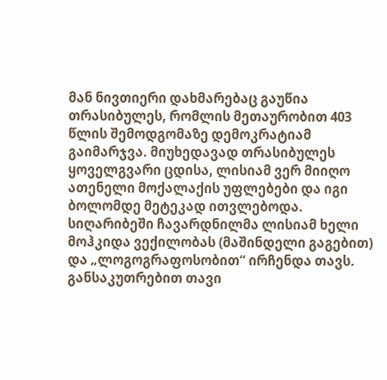მან ნივთიერი დახმარებაც გაუწია თრასიბულეს, რომლის მეთაურობით 403 წლის შემოდგომაზე დემოკრატიამ გაიმარჯვა. მიუხედავად თრასიბულეს ყოველგვარი ცდისა, ლისიამ ვერ მიიღო ათენელი მოქალაქის უფლებები და იგი ბოლომდე მეტეკად ითვლებოდა.
სიღარიბეში ჩავარდნილმა ლისიამ ხელი მოჰკიდა ვექილობას (მაშინდელი გაგებით) და „ლოგოგრაფოსობით“ ირჩენდა თავს. განსაკუთრებით თავი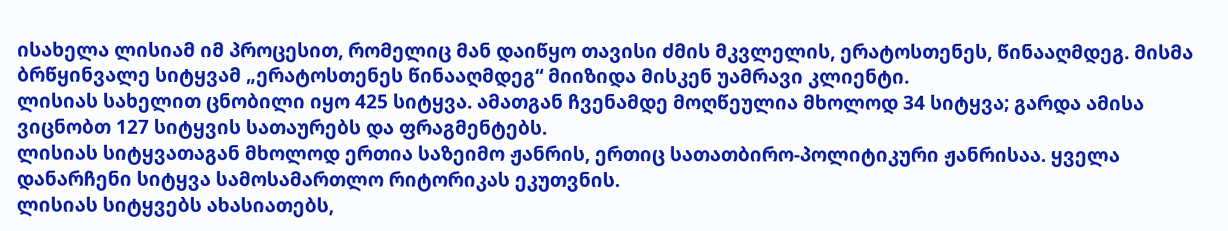ისახელა ლისიამ იმ პროცესით, რომელიც მან დაიწყო თავისი ძმის მკვლელის, ერატოსთენეს, წინააღმდეგ. მისმა ბრწყინვალე სიტყვამ „ერატოსთენეს წინააღმდეგ“ მიიზიდა მისკენ უამრავი კლიენტი.
ლისიას სახელით ცნობილი იყო 425 სიტყვა. ამათგან ჩვენამდე მოღწეულია მხოლოდ 34 სიტყვა; გარდა ამისა ვიცნობთ 127 სიტყვის სათაურებს და ფრაგმენტებს.
ლისიას სიტყვათაგან მხოლოდ ერთია საზეიმო ჟანრის, ერთიც სათათბირო-პოლიტიკური ჟანრისაა. ყველა დანარჩენი სიტყვა სამოსამართლო რიტორიკას ეკუთვნის.
ლისიას სიტყვებს ახასიათებს,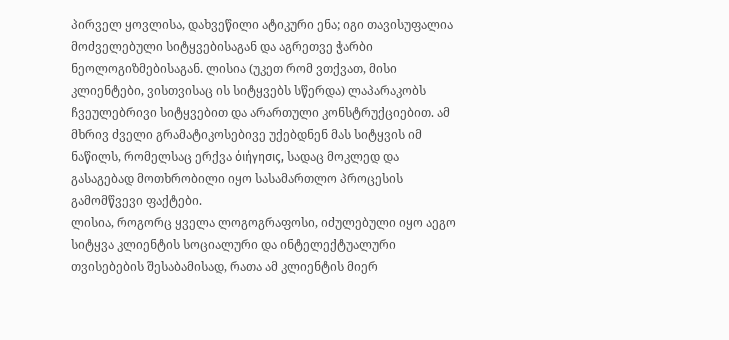პირველ ყოვლისა, დახვეწილი ატიკური ენა; იგი თავისუფალია მოძველებული სიტყვებისაგან და აგრეთვე ჭარბი ნეოლოგიზმებისაგან. ლისია (უკეთ რომ ვთქვათ, მისი კლიენტები, ვისთვისაც ის სიტყვებს სწერდა) ლაპარაკობს ჩვეულებრივი სიტყვებით და არართული კონსტრუქციებით. ამ მხრივ ძველი გრამატიკოსებივე უქებდნენ მას სიტყვის იმ ნაწილს, რომელსაც ერქვა όιήγησις, სადაც მოკლედ და გასაგებად მოთხრობილი იყო სასამართლო პროცესის გამომწვევი ფაქტები.
ლისია, როგორც ყველა ლოგოგრაფოსი, იძულებული იყო აეგო სიტყვა კლიენტის სოციალური და ინტელექტუალური თვისებების შესაბამისად, რათა ამ კლიენტის მიერ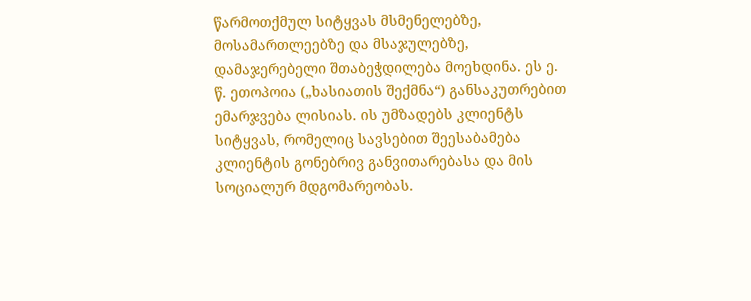წარმოთქმულ სიტყვას მსმენელებზე, მოსამართლეებზე და მსაჯულებზე, დამაჯერებელი შთაბეჭდილება მოეხდინა. ეს ე. წ. ეთოპოია („ხასიათის შექმნა“) განსაკუთრებით ემარჯვება ლისიას. ის უმზადებს კლიენტს სიტყვას, რომელიც სავსებით შეესაბამება კლიენტის გონებრივ განვითარებასა და მის სოციალურ მდგომარეობას.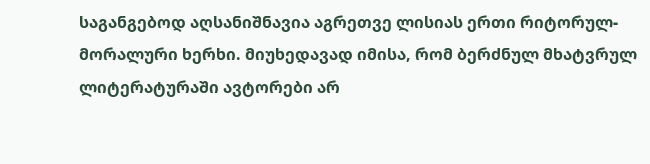საგანგებოდ აღსანიშნავია აგრეთვე ლისიას ერთი რიტორულ-მორალური ხერხი. მიუხედავად იმისა, რომ ბერძნულ მხატვრულ ლიტერატურაში ავტორები არ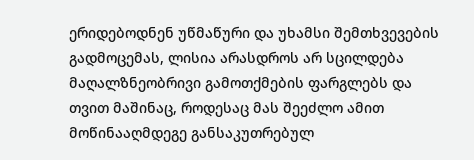ერიდებოდნენ უწმაწური და უხამსი შემთხვევების გადმოცემას, ლისია არასდროს არ სცილდება მაღალზნეობრივი გამოთქმების ფარგლებს და თვით მაშინაც, როდესაც მას შეეძლო ამით მოწინააღმდეგე განსაკუთრებულ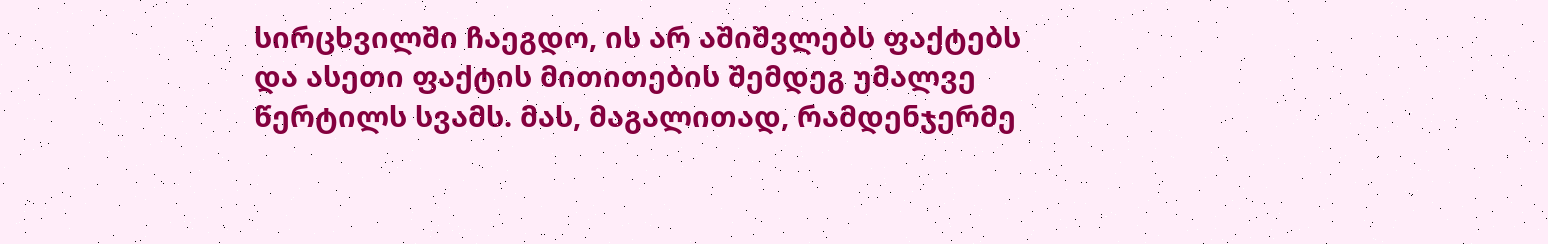სირცხვილში ჩაეგდო, ის არ აშიშვლებს ფაქტებს და ასეთი ფაქტის მითითების შემდეგ უმალვე წერტილს სვამს. მას, მაგალითად, რამდენჯერმე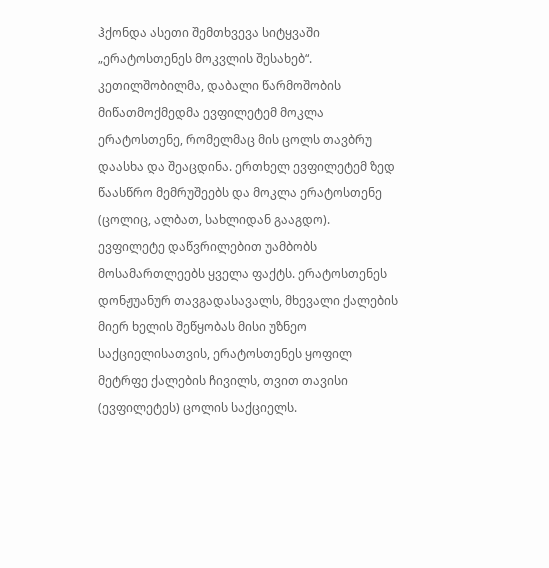ჰქონდა ასეთი შემთხვევა სიტყვაში „ერატოსთენეს მოკვლის შესახებ“. კეთილშობილმა, დაბალი წარმოშობის მიწათმოქმედმა ევფილეტემ მოკლა ერატოსთენე, რომელმაც მის ცოლს თავბრუ დაასხა და შეაცდინა. ერთხელ ევფილეტემ ზედ წაასწრო მემრუშეებს და მოკლა ერატოსთენე (ცოლიც, ალბათ, სახლიდან გააგდო). ევფილეტე დაწვრილებით უამბობს მოსამართლეებს ყველა ფაქტს. ერატოსთენეს დონჟუანურ თავგადასავალს, მხევალი ქალების მიერ ხელის შეწყობას მისი უზნეო საქციელისათვის, ერატოსთენეს ყოფილ მეტრფე ქალების ჩივილს, თვით თავისი (ევფილეტეს) ცოლის საქციელს.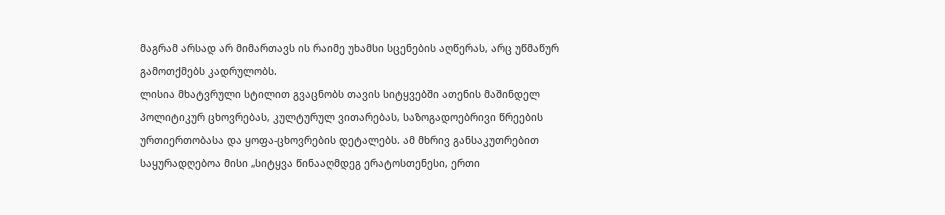მაგრამ არსად არ მიმართავს ის რაიმე უხამსი სცენების აღწერას, არც უწმაწურ გამოთქმებს კადრულობს.
ლისია მხატვრული სტილით გვაცნობს თავის სიტყვებში ათენის მაშინდელ პოლიტიკურ ცხოვრებას, კულტურულ ვითარებას, საზოგადოებრივი წრეების ურთიერთობასა და ყოფა-ცხოვრების დეტალებს. ამ მხრივ განსაკუთრებით საყურადღებოა მისი „სიტყვა წინააღმდეგ ერატოსთენესი, ერთი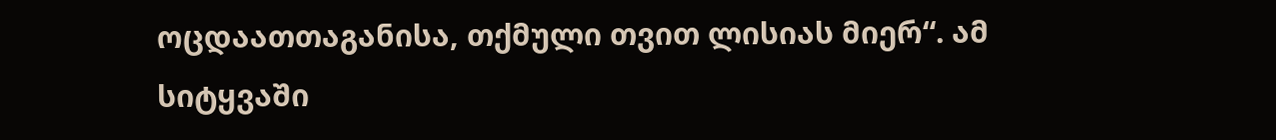ოცდაათთაგანისა, თქმული თვით ლისიას მიერ“. ამ სიტყვაში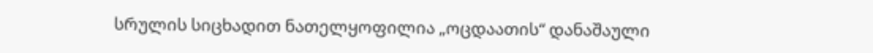სრულის სიცხადით ნათელყოფილია „ოცდაათის“ დანაშაული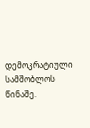დემოკრატიული სამშობლოს წინაშე.